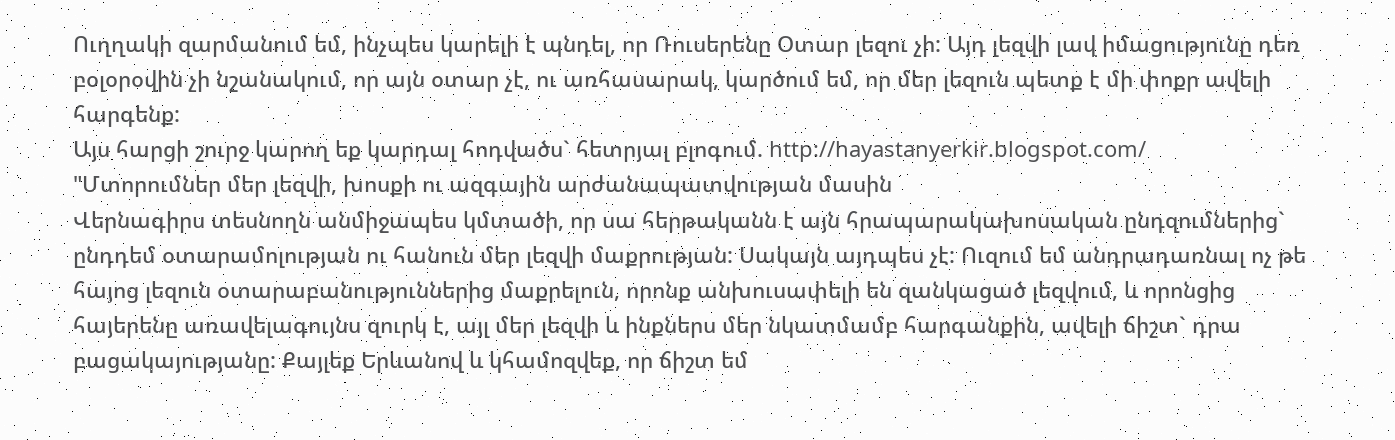Ուղղակի զարմանում եմ, ինչպես կարելի է պնդել, որ Ռուսերենը Օտար լեզու չի: Այդ լեզվի լավ իմացությունը դեռ բօլօրօվին չի նշանակում, որ այն օտար չէ, ու առհասարակ, կարծում եմ, որ մեր լեզուն պետք է մի փոքր ավելի հարգենք:
Այս հարցի շուրջ կարող եք կարդալ հոդվածս` հետրյալ բլոգում. http://hayastanyerkir.blogspot.com/
"Մտորումներ մեր լեզվի, խոսքի ու ազգային արժանապատվության մասին
Վերնագիրս տեսնողն անմիջապես կմտածի, որ սա հերթականն է այն հրապարակախոսական ընդզումներից` ընդդեմ օտարամոլության ու հանուն մեր լեզվի մաքրության: Սակայն այդպես չէ: Ուզում եմ անդրադառնալ ոչ թե հայոց լեզուն օտարաբանություններից մաքրելուն, որոնք անխուսափելի են զանկացած լեզվում, և որոնցից հայերենը առավելագույնս զուրկ է, այլ մեր լեզվի և ինքներս մեր նկատմամբ հարգանքին, ավելի ճիշտ` դրա բացակայությանը: Քայլեք Երևանով և կհամոզվեք, որ ճիշտ եմ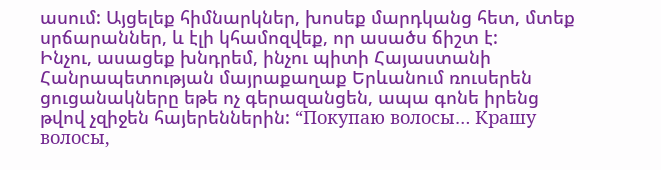ասում: Այցելեք հիմնարկներ, խոսեք մարդկանց հետ, մտեք սրճարաններ, և էլի կհամոզվեք, որ ասածս ճիշտ է:
Ինչու, ասացեք խնդրեմ, ինչու պիտի Հայաստանի Հանրապետության մայրաքաղաք Երևանում ռուսերեն ցուցանակները եթե ոչ գերազանցեն, ապա գոնե իրենց թվով չզիջեն հայերեններին: “Покупаю волосы… Крашу волосы,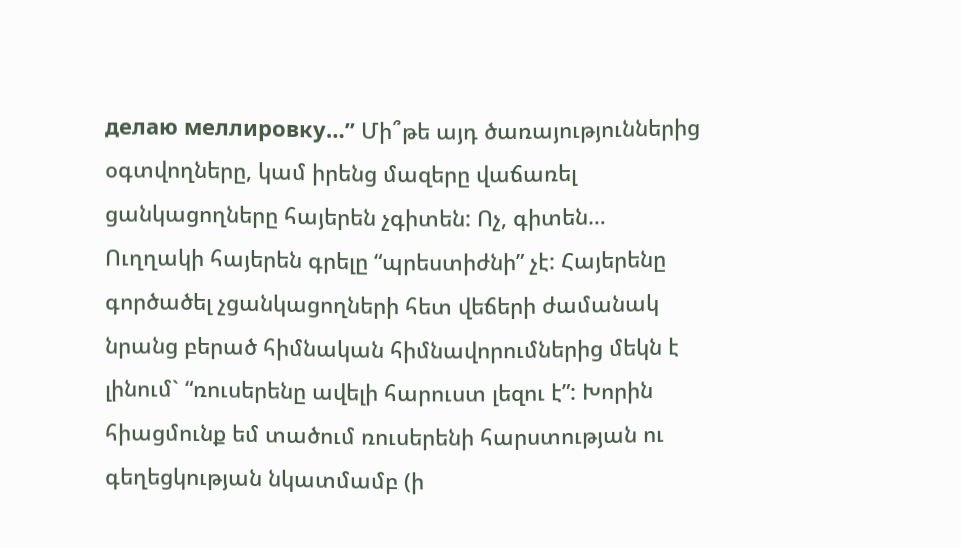делаю меллировку…” Մի՞թե այդ ծառայություններից օգտվողները, կամ իրենց մազերը վաճառել ցանկացողները հայերեն չգիտեն: Ոչ, գիտեն… Ուղղակի հայերեն գրելը “պրեստիժնի” չէ: Հայերենը գործածել չցանկացողների հետ վեճերի ժամանակ նրանց բերած հիմնական հիմնավորումներից մեկն է լինում` “ռուսերենը ավելի հարուստ լեզու է”: Խորին հիացմունք եմ տածում ռուսերենի հարստության ու գեղեցկության նկատմամբ (ի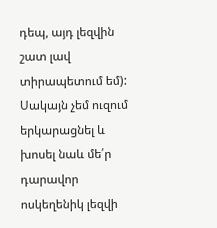դեպ, այդ լեզվին շատ լավ տիրապետում եմ): Սակայն չեմ ուզում երկարացնել և խոսել նաև մե՛ր դարավոր ոսկեղենիկ լեզվի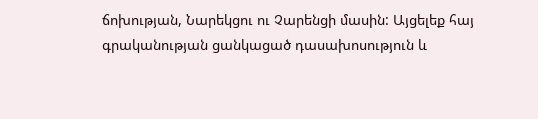ճոխության, Նարեկցու ու Չարենցի մասին: Այցելեք հայ գրականության ցանկացած դասախոսություն և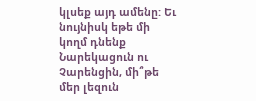կլսեք այդ ամենը: Եւ նույնիսկ եթե մի կողմ դնենք Նարեկացուն ու Չարենցին, մի՞թե մեր լեզուն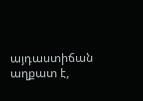այդաստիճան աղքատ է,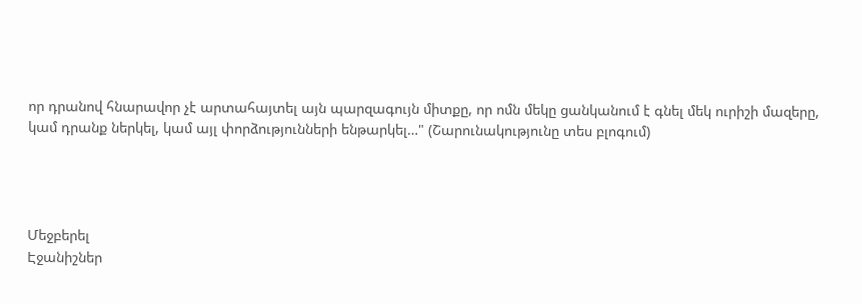որ դրանով հնարավոր չէ արտահայտել այն պարզագույն միտքը, որ ոմն մեկը ցանկանում է գնել մեկ ուրիշի մազերը, կամ դրանք ներկել, կամ այլ փորձությունների ենթարկել…" (Շարունակությունը տես բլոգում)




Մեջբերել
Էջանիշներ